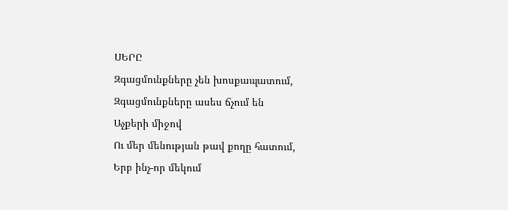ՍԵՐԸ
Զգացմունքները չեն խոսքապատում,
Զգացմունքները ասես ճչում են
Աչքերի միջով
Ու մեր մենության թավ քողը հատում,
Երբ ինչ-որ մեկում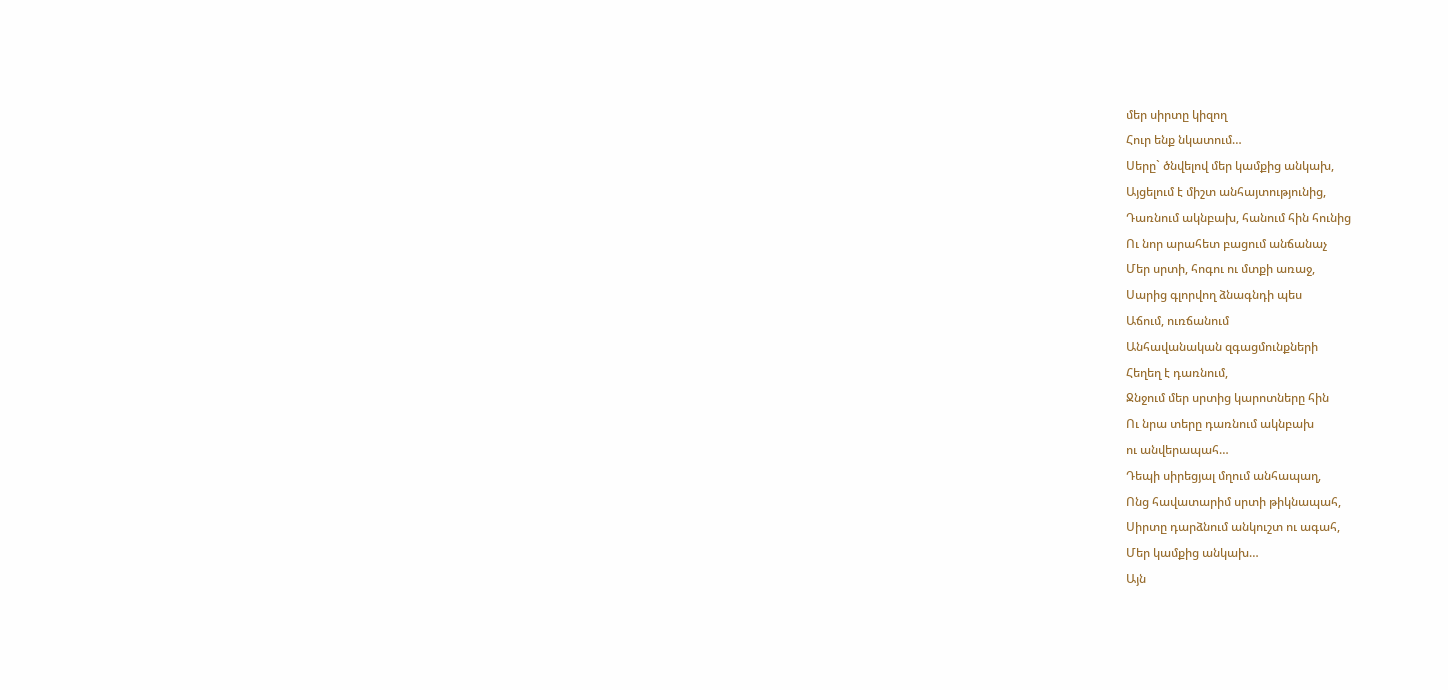մեր սիրտը կիզող
Հուր ենք նկատում…
Սերը` ծնվելով մեր կամքից անկախ,
Այցելում է միշտ անհայտությունից,
Դառնում ակնբախ, հանում հին հունից
Ու նոր արահետ բացում անճանաչ
Մեր սրտի, հոգու ու մտքի առաջ,
Սարից գլորվող ձնագնդի պես
Աճում, ուռճանում
Անհավանական զգացմունքների
Հեղեղ է դառնում,
Ջնջում մեր սրտից կարոտները հին
Ու նրա տերը դառնում ակնբախ
ու անվերապահ…
Դեպի սիրեցյալ մղում անհապաղ,
Ոնց հավատարիմ սրտի թիկնապահ,
Սիրտը դարձնում անկուշտ ու ագահ,
Մեր կամքից անկախ…
Այն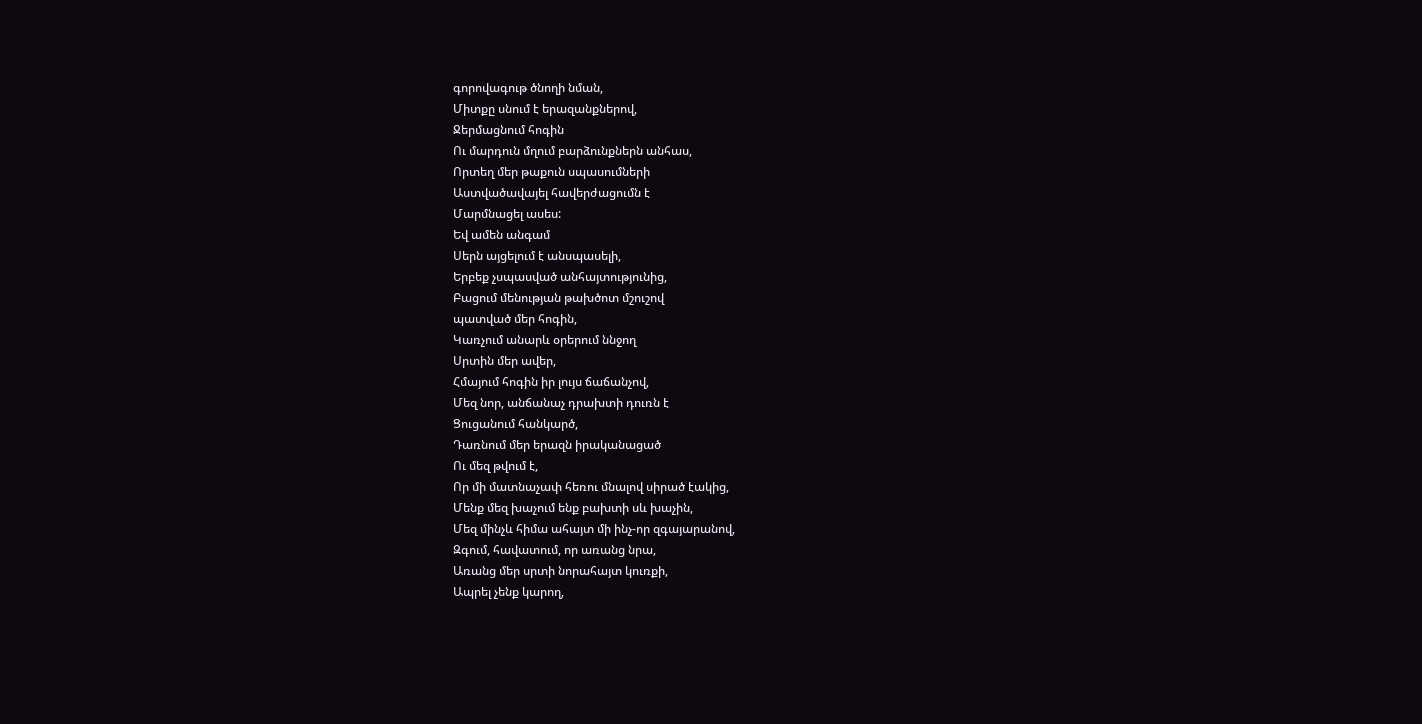գորովագութ ծնողի նման,
Միտքը սնում է երազանքներով,
Ջերմացնում հոգին
Ու մարդուն մղում բարձունքներն անհաս,
Որտեղ մեր թաքուն սպասումների
Աստվածավայել հավերժացումն է
Մարմնացել ասես:
Եվ ամեն անգամ
Սերն այցելում է անսպասելի,
Երբեք չսպասված անհայտությունից,
Բացում մենության թախծոտ մշուշով
պատված մեր հոգին,
Կառչում անարև օրերում ննջող
Սրտին մեր ավեր,
Հմայում հոգին իր լույս ճաճանչով,
Մեզ նոր, անճանաչ դրախտի դուռն է
Ցուցանում հանկարծ,
Դառնում մեր երազն իրականացած
Ու մեզ թվում է,
Որ մի մատնաչափ հեռու մնալով սիրած էակից,
Մենք մեզ խաչում ենք բախտի սև խաչին,
Մեզ մինչև հիմա ահայտ մի ինչ-որ զգայարանով,
Զգում, հավատում, որ առանց նրա,
Առանց մեր սրտի նորահայտ կուռքի,
Ապրել չենք կարող,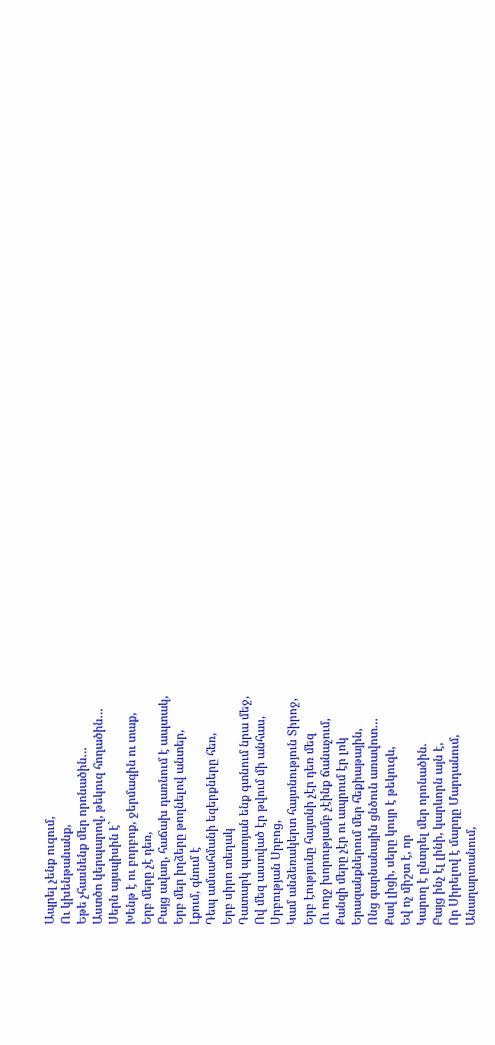Ապրել չենք ուզում,
Ու կխենթանանք,
Եթե չհասնենք մեր որոնածին…
Աստծո կերպարով, թեկուզ հողածին…
Սերն այսպիսին է`
Խենթ է ու բորբոք, ջերմագին ու տաք,
Երբ մերը չէ դեռ,
Բայց ավաղ, հաճախ դառնում է ապտակ,
Երբ մեր իղձերը թողնելով անտեր,
Լքում, գնում է
Դեպ ամսահմանի եզերքները հեռ,
Երբ սիրո տեղակ
Դատարկ պատյան ենք գտնում նրա մեջ,
Ով մեզ աստված էր թվում մի անհաս,
Սրբության Սրբոց,
Կամ անձեռակերտ հայտնություն Տիրոջ,
Երբ էությունը հայտնի չէր դեռ մեզ
Ու ողջ խորությամբ չէինք ճանաչում,
Քանզի մերը չէր ու ապրում էր լոկ
Երազանքներում մեր հեքիաթային,
Ոնց գարնանային ցնծուն առավոտ…
Քավ լիցի, սերը կույր է թեկուզև,
Եվ ոչ միշտ է, որ
Կարող է ընտրել մեր որոնածին.
Բայց ինչ էլ լինի, կարևորն այն է,
Որ Սիրելով է մարդը Մարդանում,
Անաղարտանում,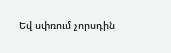Եվ սփռում չորսդին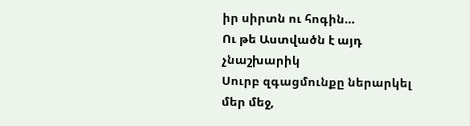իր սիրտն ու հոգին…
Ու թե Աստվածն է այդ չնաշխարիկ
Սուրբ զգացմունքը ներարկել մեր մեջ,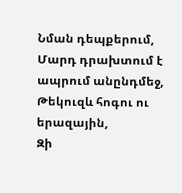Նման դեպքերում,
Մարդ դրախտում է ապրում անընդմեջ,
Թեկուզև հոգու ու երազային,
Զի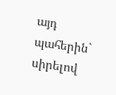այդ պահերին` սիրելով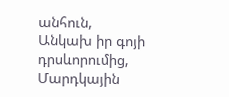անհուն,
Անկախ իր գոյի դրսևորումից,
Մարդկային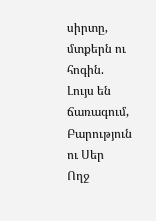սիրտը, մտքերն ու հոգին.
Լույս են ճառագում,
Բարություն ու Սեր
Ողջ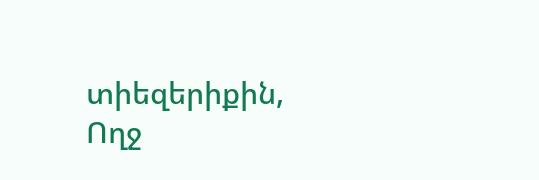տիեզերիքին,
Ողջ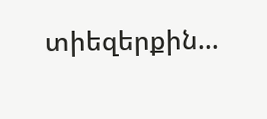տիեզերքին…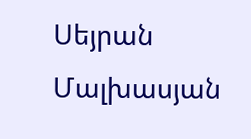Սեյրան Մալխասյան